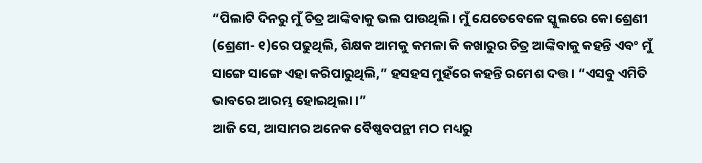“ପିଲାଟି ଦିନରୁ ମୁଁ ଚିତ୍ର ଆଙ୍କିବାକୁ ଭଲ ପାଉଥିଲି। ମୁଁ ଯେତେବେଳେ ସ୍କୁଲରେ କୋ ଶ୍ରେଣୀ (ଶ୍ରେଣୀ- ୧)ରେ ପଢୁଥିଲି, ଶିକ୍ଷକ ଆମକୁ କମଳା କି କଖାରୁର ଚିତ୍ର ଆଙ୍କିବାକୁ କହନ୍ତି ଏବଂ ମୁଁ ସାଙ୍ଗେ ସାଙ୍ଗେ ଏହା କରିପାରୁଥିଲି,” ହସହସ ମୁହଁରେ କହନ୍ତି ରମେଶ ଦତ୍ତ। “ଏସବୁ ଏମିତି ଭାବରେ ଆରମ୍ଭ ହୋଇଥିଲା।”
ଆଜି ସେ, ଆସାମର ଅନେକ ବୈଷ୍ଣବପନ୍ଥୀ ମଠ ମଧ୍ୟରୁ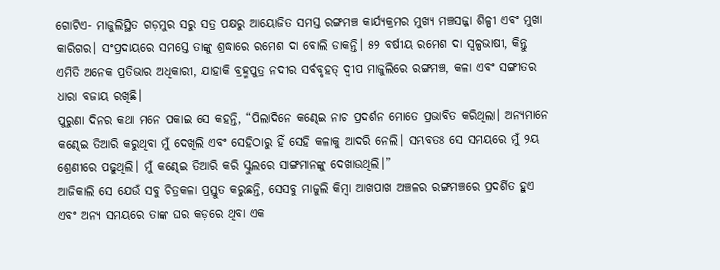ଗୋଟିଏ- ମାଜୁଲିସ୍ଥିତ ଗଡ଼ମୁର ସରୁ ସତ୍ର ପକ୍ଷରୁ ଆୟୋଜିତ ସମସ୍ତ ରଙ୍ଗମଞ୍ଚ କାର୍ଯ୍ୟକ୍ରମର ମୁଖ୍ୟ ମଞ୍ଚସଜ୍ଜା ଶିଳ୍ପୀ ଏବଂ ମୁଖା କାରିଗର। ସଂପ୍ରଦାୟରେ ସମସ୍ତେ ତାଙ୍କୁ ଶ୍ରଦ୍ଧାରେ ରମେଶ ଦା ବୋଲି ଡାକନ୍ତି। ୫୨ ବର୍ଷୀୟ ରମେଶ ଦା ସ୍ୱଳ୍ପଭାଷୀ, କିନ୍ତୁ ଏମିତି ଅନେକ ପ୍ରତିଭାର ଅଧିକାରୀ, ଯାହାକି ବ୍ରହ୍ମପୁତ୍ର ନଦୀର ସର୍ବବୃହତ୍ ଦ୍ୱୀପ ମାଜୁଲିରେ ରଙ୍ଗମଞ୍ଚ, କଳା ଏବଂ ସଙ୍ଗୀତର ଧାରା ବଜାୟ ରଖିଛି।
ପୁରୁଣା ଦିନର କଥା ମନେ ପକାଇ ସେ କହନ୍ତି, “ପିଲାଦିନେ କଣ୍ଢେଇ ନାଚ ପ୍ରଦର୍ଶନ ମୋତେ ପ୍ରଭାବିତ କରିଥିଲା। ଅନ୍ୟମାନେ କଣ୍ଢେଇ ତିଆରି କରୁଥିବା ମୁଁ ଦେଖିଲି ଏବଂ ସେହିଠାରୁ ହିଁ ସେହି କଳାକୁ ଆଦରି ନେଲି। ସମ୍ଭବତଃ ସେ ସମୟରେ ମୁଁ ୨ୟ ଶ୍ରେଣୀରେ ପଢୁଥିଲି। ମୁଁ କଣ୍ଢେଇ ତିଆରି କରି ସ୍କୁଲରେ ସାଙ୍ଗମାନଙ୍କୁ ଦେଖାଉଥିଲି।”
ଆଜିକାଲି ସେ ଯେଉଁ ସବୁ ଚିତ୍ରକଳା ପ୍ରସ୍ତୁତ କରୁଛନ୍ତି, ସେସବୁ ମାଜୁଲି କିମ୍ବା ଆଖପାଖ ଅଞ୍ଚଳର ରଙ୍ଗମଞ୍ଚରେ ପ୍ରଦର୍ଶିତ ହୁଏ ଏବଂ ଅନ୍ୟ ସମୟରେ ତାଙ୍କ ଘର କଡ଼ରେ ଥିବା ଏକ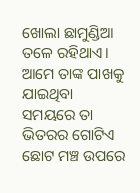ଖୋଲା ଛାମୁଣ୍ଡିଆ ତଳେ ରହିଥାଏ। ଆମେ ତାଙ୍କ ପାଖକୁ ଯାଇଥିବା ସମୟରେ ତା ଭିତରର ଗୋଟିଏ ଛୋଟ ମଞ୍ଚ ଉପରେ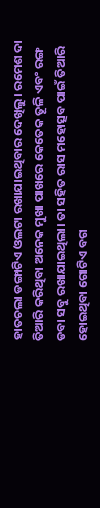ହାତଚଲା ଡଙ୍ଗାଟିଏ ଓଲଟା ରଖାଯାଇଥିବାର ଦେଖିଲୁ। ରମେଶ ଦା ତିଆରି କରିଥିବା ଅନେକ ମୁଖା ପାଖରେ କେତେକ ତୂଳି ଏବଂ ରଙ୍ଗ ଡବା ସବୁ ରଖାଯାଇଥିଲା। ତା ସହିତ ରାସ ମହୋତ୍ସବ ପାଇଁ ତିଆରି ହୋଇଥିବା ଗୋଟିଏ ବଗ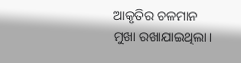ଆକୃତିର ଚଳମାନ ମୁଖା ରଖାଯାଇଥିଲା।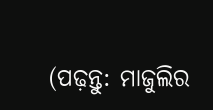(ପଢ଼ନ୍ତୁ: ମାଜୁଲିର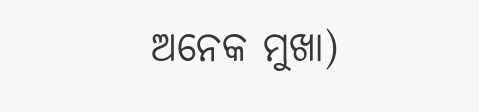ଅନେକ ମୁଖା)